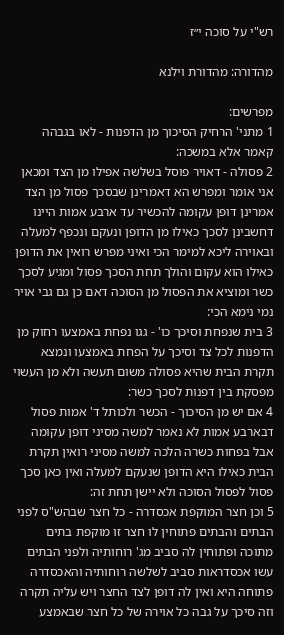רש"י על סוכה י״ז

מהדורה: מהדורת וילנא

מפרשים:
1 מתני' הרחיק הסיכוך מן הדפנות - לאו בגבהה קאמר אלא במשכה:
2 פסולה - דאויר פוסל בשלשה אפילו מן הצד ומכאן אני אומר ומפרש הא דאמרינן שבסכך פסול מן הצד אמרינן דופן עקומה להכשיר עד ארבע אמות היינו דחשבינן לסכך כאילו מן הדופן ונעקם ונכפף למעלה ובאוירה ליכא למימר הכי ואיני מפרש רואין את הדופן כאילו הוא עקום והולך תחת הסכך פסול ומגיע לסכך כשר ומוציא את הפסול מן הסוכה דאם כן גם גבי אויר נמי נימא הכי:
3 בית שנפחת וסיכך כו' - גגו נפחת באמצעו רחוק מן הדפנות לכל צד וסיכך על הפחת באמצעו ונמצא תקרת הבית שהיא פסולה משום תעשה ולא מן העשוי מפסקת בין דפנות לסכך כשר:
4 אם יש מן הסיכוך - הכשר ולכותל ד' אמות פסול דבארבע אמות לא נאמר למשה מסיני דופן עקומה אבל בפחות כשרה הלכה למשה מסיני רואין תקרת הבית כאילו היא הדופן שנעקם למעלה ואין כאן סכך פסול לפסול הסוכה ולא יישן תחת זה:
5 וכן חצר המוקפת אכסדרה - כל חצר שבהש"ס לפני הבתים והבתים פתוחין לו חצר זו מוקפת בתים מתוכה ופתוחין לה סביב מג' רוחותיה ולפני הבתים עשו אכסדראות סביב לשלשה רוחותיה והאכסדרה פתוחה היא ואין לה דופן לצד החצר ויש עליה תקרה וזה סיכך על גבה כל אוירה של כל חצר שבאמצע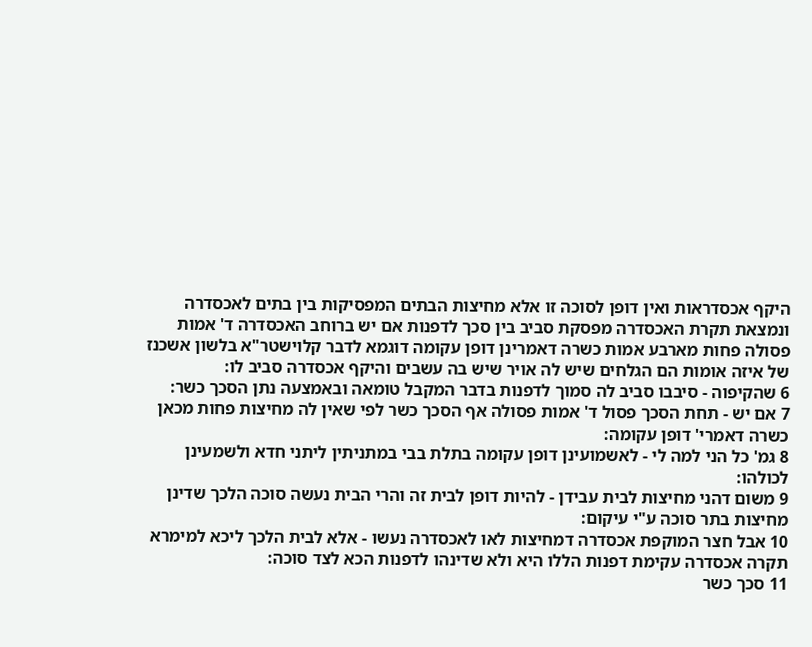היקף אכסדראות ואין דופן לסוכה זו אלא מחיצות הבתים המפסיקות בין בתים לאכסדרה ונמצאת תקרת האכסדרה מפסקת סביב בין סכך לדפנות אם יש ברוחב האכסדרה ד' אמות פסולה פחות מארבע אמות כשרה דאמרינן דופן עקומה דוגמא לדבר קלוישטר"א בלשון אשכנז של איזה אומות הם הגלחים שיש לה אויר שיש בה עשבים והיקף אכסדרה סביב לו:
6 שהקיפוה - סיבבו סביב לה סמוך לדפנות בדבר המקבל טומאה ובאמצעה נתן הסכך כשר:
7 אם יש - תחת הסכך פסול ד' אמות פסולה אף הסכך כשר לפי שאין לה מחיצות פחות מכאן כשרה דאמרי' דופן עקומה:
8 גמ' כל הני למה לי - לאשמועינן דופן עקומה בתלת בבי במתניתין ליתני חדא ולשמעינן לכולהו:
9 משום דהני מחיצות לבית עבידן - להיות דופן לבית זה והרי הבית נעשה סוכה הלכך שדינן מחיצות בתר סוכה ע"י עיקום:
10 אבל חצר המוקפת אכסדרה דמחיצות לאו לאכסדרה נעשו - אלא לבית הלכך ליכא למימרא תקרה אכסדרה עקימת דפנות הללו היא ולא שדינהו לדפנות הכא לצד סוכה:
11 סכך כשר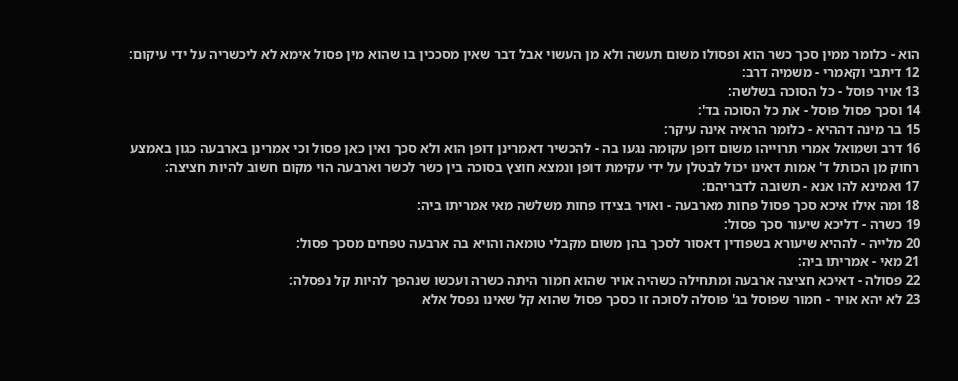הוא - כלומר ממין סכך כשר הוא ופסולו משום תעשה ולא מן העשוי אבל דבר שאין מסככין בו שהוא מין פסול אימא לא ליכשריה על ידי עיקום:
12 דיתבי וקאמרי - משמיה דרב:
13 אויר פוסל - כל הסוכה בשלשה:
14 וסכך פסול פוסל - את כל הסוכה בד':
15 בר מינה דההיא - כלומר הראיה אינה עיקר:
16 דרב ושמואל אמרי תרוייהו משום דופן עקומה נגעו בה - להכשיר דאמרינן דופן הוא ולא סכך ואין כאן פסול וכי אמרינן בארבעה כגון באמצע רחוק מן הכותל ד' אמות דאינו יכול לבטלן על ידי עקימת דופן ונמצא חוצץ בסוכה בין כשר לכשר וארבעה הוי מקום חשוב להיות חציצה:
17 ואמינא להו אנא - תשובה לדבריהם:
18 ומה אילו איכא סכך פסול פחות מארבעה - ואויר בצידו פחות משלשה מאי אמריתו ביה:
19 כשרה - דליכא שיעור סכך פסול:
20 מלייה - לההיא שיעורא בשפודין דאסור לסכך בהן משום מקבלי טומאה והויא בה ארבעה טפחים מסכך פסול:
21 מאי - אמריתו ביה:
22 פסולה - דאיכא חציצה ארבעה ומתחילה כשהיה אויר שהוא חמור היתה כשרה ועכשו שנהפך להיות קל נפסלה:
23 לא יהא אויר - חמור שפוסל בג' פוסלה לסוכה זו כסכך פסול שהוא קל שאינו נפסל אלא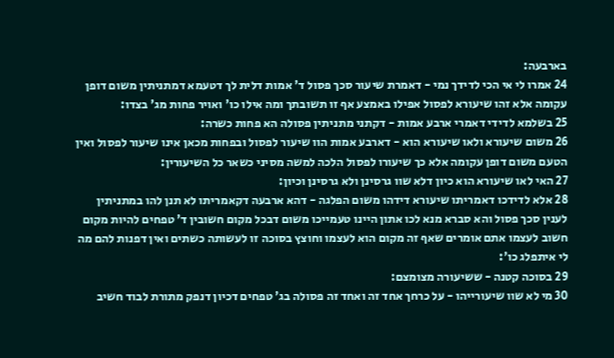בארבעה:
24 אמרו לי אי הכי לדידך נמי - דאמרת שיעור סכך פסול ד' אמות דלית לך דטעמא דמתניתין משום דופן עקומה אלא זהו שיעורא לפסול אפילו באמצע אף זו תשובתך ומה אילו כו' ואויר פחות מג' בצדו:
25 בשלמא לדידי דאמרי ארבע אמות - דקתני מתניתין פסולה הא פחות כשרה:
26 משום שיעורא ולאו שיעורא הוא - דארבע אמות הוו שיעור לפסול ובפחות מכאן אינו שיעור לפסול ואין הטעם משום דופן עקומה אלא כך שיעורו לפסול הלכה למשה מסיני כשאר כל השיעורין:
27 האי לאו שיעורא הוא כיון דלא שוו גרסינן ולא גרסינן וכיון:
28 אלא לדידכו דאמריתו שיעורא דידהו משום הפלגה - דהא ארבעה דקאמריתו לא תנן להו במתניתין לענין סכך פסול והא סברא מנא לכו אתון היינו טעמייכו משום דבכל מקום חשובין ד' טפחים להיות מקום חשוב לעצמו אתם אומרים שאף זה מקום הוא לעצמו וחוצץ בסוכה זו לעשותה כשתים ואין דפנות להם מה לי איתפלג כו':
29 בסוכה קטנה - ששיעורה מצומצם:
30 מי לא שוו שיעורייהו - על כרחך אחד זה ואחד זה פסולה בג' טפחים דכיון דנפק מתורת לבוד חשיב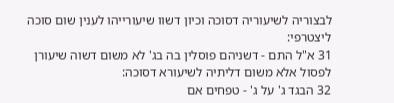לבצוריה לשיעוריה דסוכה וכיון דשוו שיעורייהו לענין שום סוכה ליצטרפי:
31 א"ל התם - דשניהם פוסלין בה בג' לא משום דשוה שיעורן לפסול אלא משום דליתיה לשיעורא דסוכה:
32 הבגד ג' על ג' - טפחים אם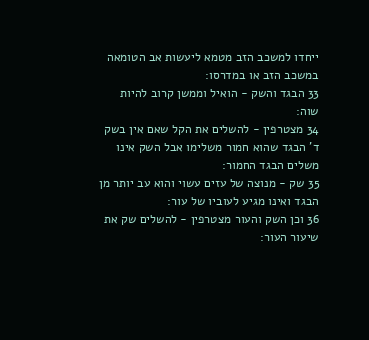ייחדו למשכב הזב מטמא ליעשות אב הטומאה במשכב הזב או במדרסו:
33 הבגד והשק - הואיל וממשן קרוב להיות שוה:
34 מצטרפין - להשלים את הקל שאם אין בשק ד' הבגד שהוא חמור משלימו אבל השק אינו משלים הבגד החמור:
35 שק - מנוצה של עזים עשוי והוא עב יותר מן הבגד ואינו מגיע לעוביו של עור:
36 וכן השק והעור מצטרפין - להשלים שק את שיעור העור: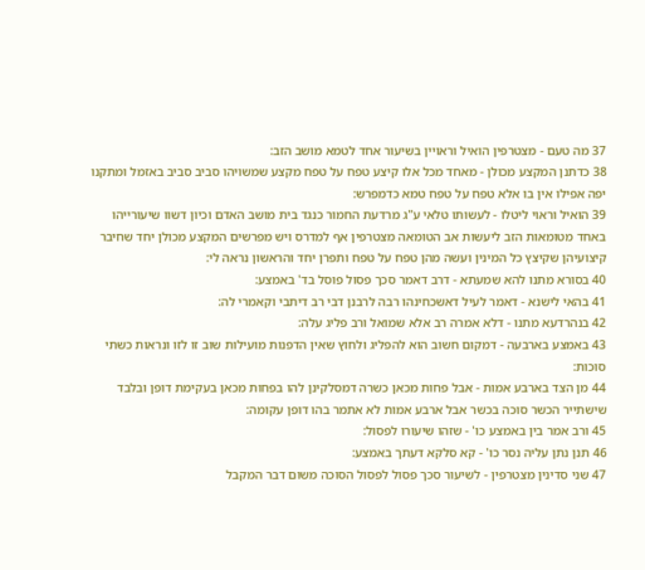37 מה טעם - מצטרפין הואיל וראויין בשיעור אחד לטמא מושב הזב:
38 כדתנן המקצע מכולן - מאחד מכל אלו קיצע טפח על טפח מקצע שמשויהו סביב סביב באזמל ומתקנו יפה אפילו אין בו אלא טפח על טפח טמא כדמפרש:
39 הואיל וראוי ליטלו - לעשותו טלאי ע"ג מרדעת החמור כנגד בית מושב האדם וכיון דשוו שיעורייהו באחד מטומאות הזב ליעשות אב הטומאה מצטרפין אף למדרס ויש מפרשים המקצע מכולן יחד שחיבר קיצועיהן שקיצץ כל המינין ועשה מהן טפח על טפח ותפרן יחד והראשון נראה לי:
40 בסורא מתנו להא שמעתא - דרב דאמר סכך פסול פוסל בד' באמצע:
41 בהאי לישנא - דאמר לעיל דאשכחינהו רבה לרבנן דבי רב דיתבי וקאמרי לה:
42 בנהרדעא מתנו - דלא אמרה רב אלא שמואל ורב פליג עלה:
43 באמצע בארבעה - דמקום חשוב הוא להפליג ולחוץ שאין הדפנות מועילות שוב זו לזו ונראות כשתי סוכות:
44 מן הצד בארבע אמות - אבל פחות מכאן כשרה דמסלקינן להו בפחות מכאן בעקימת דופן ובלבד שישתייר הכשר סוכה בכשר אבל ארבע אמות לא אתמר בהו דופן עקומה:
45 ורב אמר בין באמצע כו' - שזהו שיעורו לפסול:
46 תנן נתן עליה נסר כו' - קא סלקא דעתך באמצע:
47 שני סדינין מצטרפין - לשיעור סכך פסול לפסול הסוכה משום דבר המקבל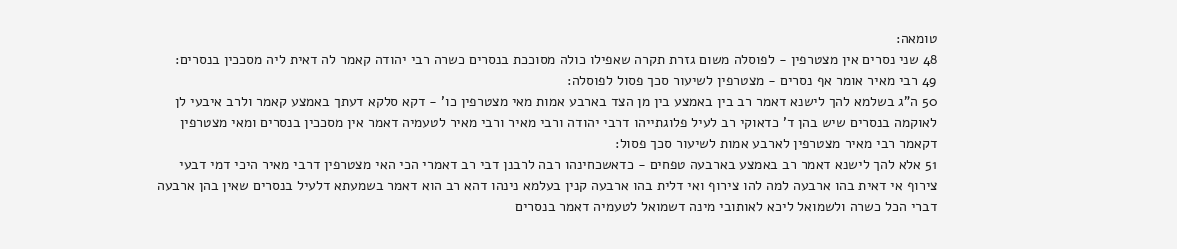טומאה:
48 שני נסרים אין מצטרפין - לפוסלה משום גזרת תקרה שאפילו כולה מסוככת בנסרים כשרה רבי יהודה קאמר לה דאית ליה מסככין בנסרים:
49 רבי מאיר אומר אף נסרים - מצטרפין לשיעור סכך פסול לפוסלה:
50 ה"ג בשלמא להך לישנא דאמר רב בין באמצע בין מן הצד בארבע אמות מאי מצטרפין כו' - דקא סלקא דעתך באמצע קאמר ולרב איבעי לן לאוקמה בנסרים שיש בהן ד' כדאוקי רב לעיל פלוגתייהו דרבי יהודה ורבי מאיר ורבי מאיר לטעמיה דאמר אין מסככין בנסרים ומאי מצטרפין דקאמר רבי מאיר מצטרפין לארבע אמות לשיעור סכך פסול:
51 אלא להך לישנא דאמר רב באמצע בארבעה טפחים - כדאשכחינהו רבה לרבנן דבי רב דאמרי הכי האי מצטרפין דרבי מאיר היכי דמי דבעי צירוף אי דאית בהו ארבעה למה להו צירוף ואי דלית בהו ארבעה קנין בעלמא נינהו דהא רב הוא דאמר בשמעתא דלעיל בנסרים שאין בהן ארבעה דברי הכל כשרה ולשמואל ליכא לאותובי מינה דשמואל לטעמיה דאמר בנסרים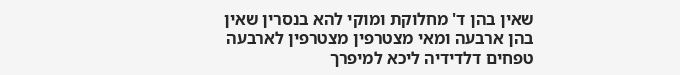שאין בהן ד' מחלוקת ומוקי להא בנסרין שאין בהן ארבעה ומאי מצטרפין מצטרפין לארבעה טפחים דלדידיה ליכא למיפרך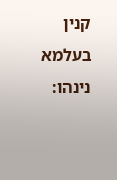קנין בעלמא נינהו: